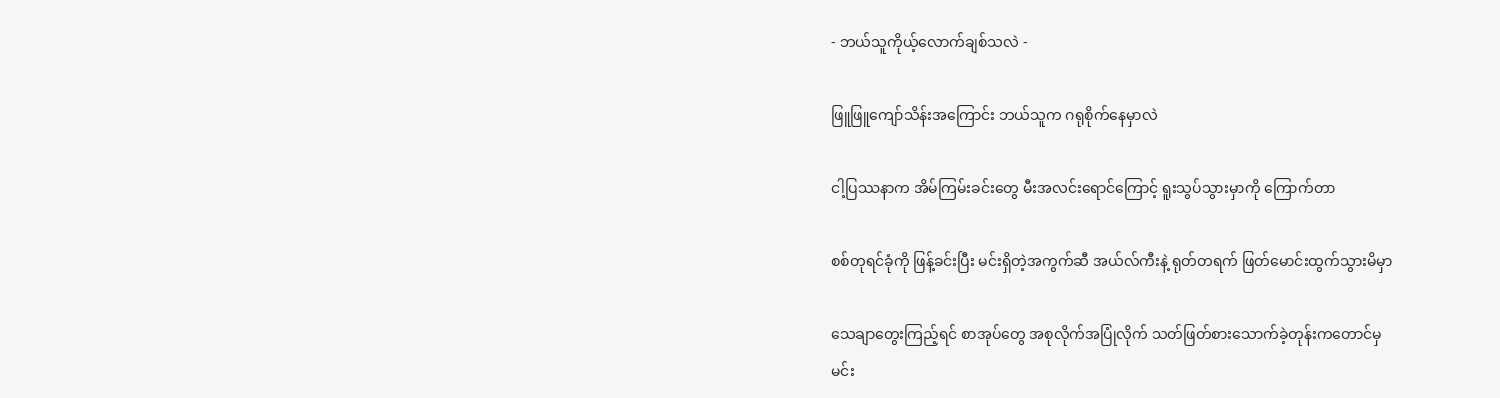- ဘယ်သူကိုယ့်လောက်ချစ်သလဲ -

ဖြူဖြူကျော်သိန်းအကြောင်း ဘယ်သူက ဂရုစိုက်နေမှာလဲ

ငါ့ပြဿနာက အိမ်ကြမ်းခင်းတွေ မီးအလင်းရောင်ကြောင့် ရူးသွပ်သွားမှာကို ကြောက်တာ

စစ်တုရင်ခုံကို ဖြန့်ခင်းပြီး မင်းရှိတဲ့အကွက်ဆီ အယ်လ်ကီးနဲ့ ရုတ်တရက် ဖြတ်မောင်းထွက်သွားမိမှာ

သေချာတွေးကြည့်ရင် စာအုပ်တွေ အစုလိုက်အပြုံလိုက် သတ်ဖြတ်စားသောက်ခဲ့တုန်းကတောင်မှ
မင်း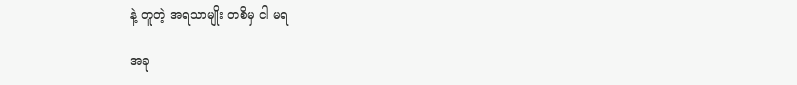နဲ့ တူတဲ့ အရသာမျိုး တစိမှ ငါ မရ

အခု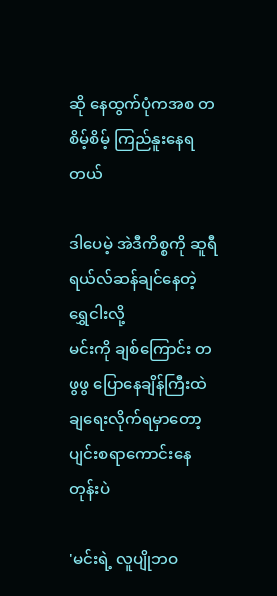ဆို နေထွက်ပုံကအစ တစိမ့်စိမ့် ကြည်နူးနေရတယ်

ဒါပေမဲ့ အဲဒီကိစ္စကို ဆူရီရယ်လ်ဆန်ချင်နေတဲ့ ရွှေငါးလို့
မင်းကို ချစ်ကြောင်း တဖွဖွ ပြောနေချိန်ကြီးထဲ ချရေးလိုက်ရမှာတော့ ပျင်းစရာကောင်းနေတုန်းပဲ

'မင်းရဲ့ လူပျိုဘဝ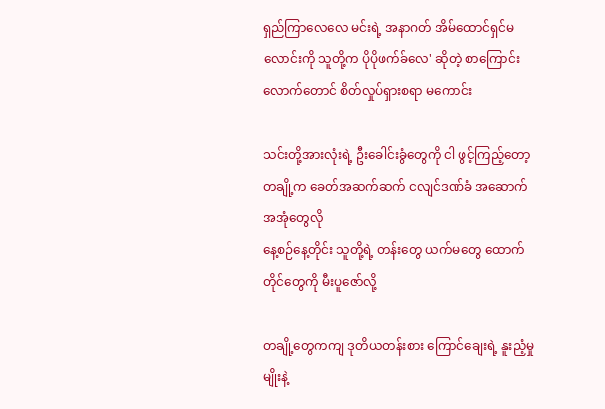ရှည်ကြာလေလေ မင်းရဲ့ အနာဂတ် အိမ်ထောင်ရှင်မလောင်းကို သူတို့က ပိုပိုဖက်ခ်လေ' ဆိုတဲ့ စာကြောင်းလောက်တောင် စိတ်လှုပ်ရှားစရာ မကောင်း

သင်းတို့အားလုံးရဲ့ ဦးခေါင်းခွံတွေကို ငါ ဖွင့်ကြည့်တော့
တချို့က ခေတ်အဆက်ဆက် ငလျင်ဒဏ်ခံ အဆောက်အအုံတွေလို
နေ့စဉ်နေ့တိုင်း သူတို့ရဲ့ တန်းတွေ ယက်မတွေ ထောက်တိုင်တွေကို မီးပူဇော်လို့

တချို့တွေကကျ ဒုတိယတန်းစား ကြောင်ချေးရဲ့ နူးညံ့မှုမျိုးနဲ့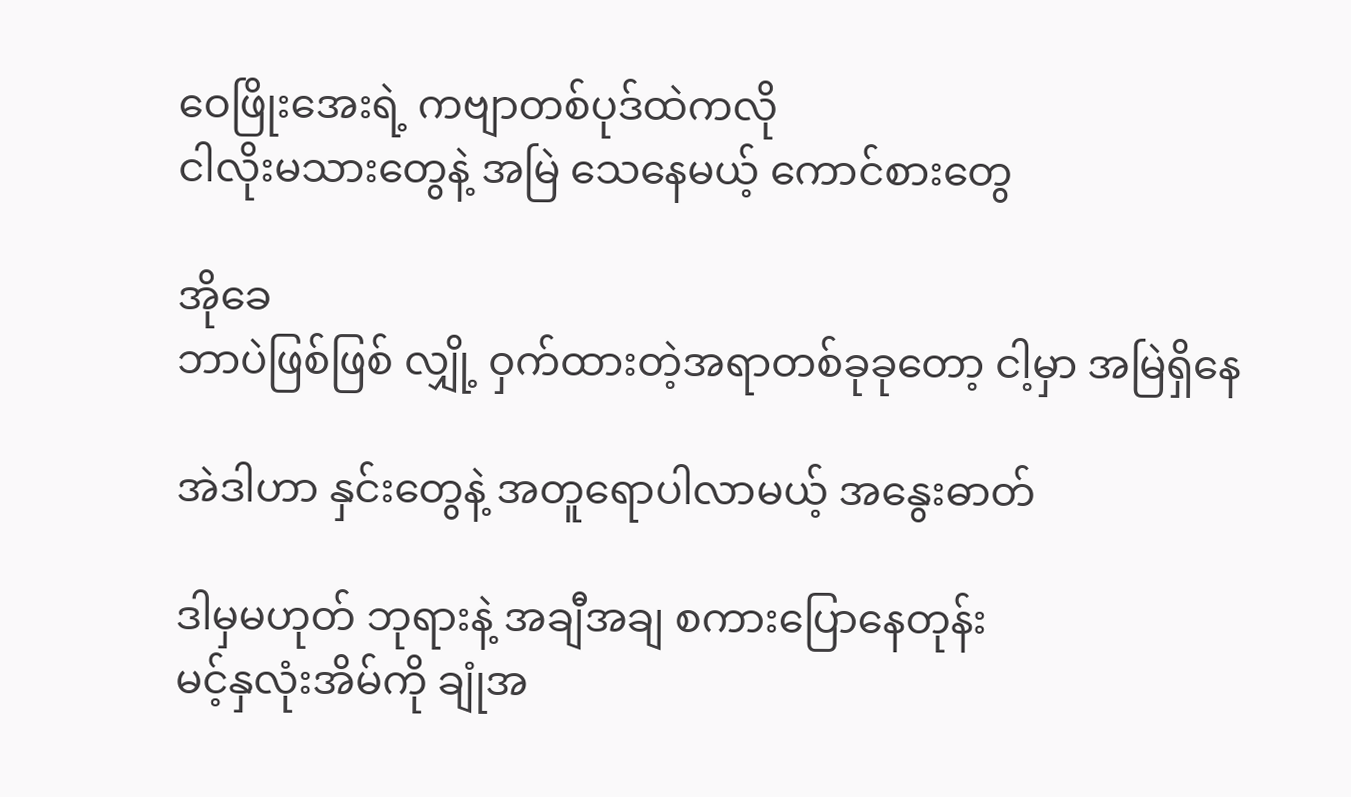ဝေဖြိုးအေးရဲ့ ကဗျာတစ်ပုဒ်ထဲကလို
ငါလိုးမသားတွေနဲ့ အမြဲ သေနေမယ့် ကောင်စားတွေ

အိုခေ
ဘာပဲဖြစ်ဖြစ် လျှို့ ဝှက်ထားတဲ့အရာတစ်ခုခုတော့ ငါ့မှာ အမြဲရှိနေ

အဲဒါဟာ နှင်းတွေနဲ့ အတူရောပါလာမယ့် အနွေးဓာတ်

ဒါမှမဟုတ် ဘုရားနဲ့ အချီအချ စကားပြောနေတုန်း
မင့်နှလုံးအိမ်ကို ချုံအ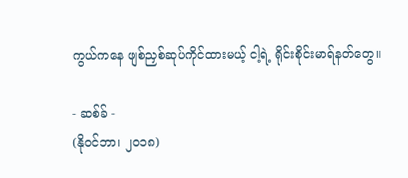ကွယ်ကနေ ဖျစ်ညှစ်ဆုပ်ကိုင်ထားမယ့် ငါ့ရဲ့ ရိုင်းစိုင်းမာရ်နတ်တွေ။

- ဆစ်ခ် -
(နိုဝင်ဘာ၊ ၂၀၁၈)